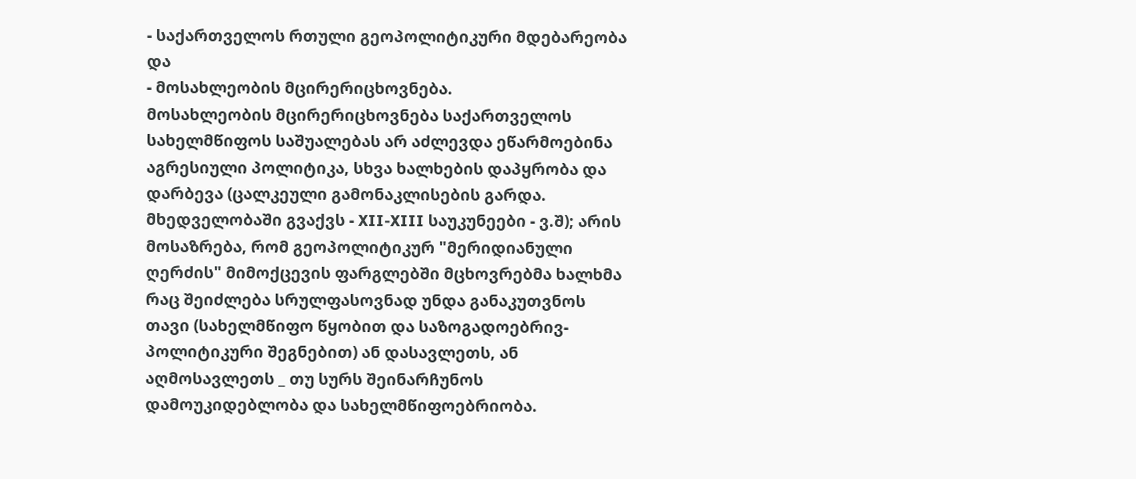- საქართველოს რთული გეოპოლიტიკური მდებარეობა და
- მოსახლეობის მცირერიცხოვნება.
მოსახლეობის მცირერიცხოვნება საქართველოს სახელმწიფოს საშუალებას არ აძლევდა ეწარმოებინა აგრესიული პოლიტიკა, სხვა ხალხების დაპყრობა და დარბევა (ცალკეული გამონაკლისების გარდა. მხედველობაში გვაქვს - XII-XIII საუკუნეები - ვ.შ); არის მოსაზრება, რომ გეოპოლიტიკურ "მერიდიანული ღერძის" მიმოქცევის ფარგლებში მცხოვრებმა ხალხმა რაც შეიძლება სრულფასოვნად უნდა განაკუთვნოს თავი (სახელმწიფო წყობით და საზოგადოებრივ-პოლიტიკური შეგნებით) ან დასავლეთს, ან აღმოსავლეთს _ თუ სურს შეინარჩუნოს დამოუკიდებლობა და სახელმწიფოებრიობა.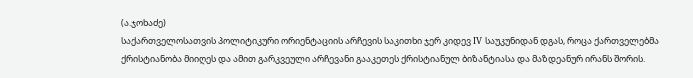(ა.ჯოხაძე)
საქართველოსათვის პოლიტიკური ორიენტაციის არჩევის საკითხი ჯერ კიდევ IV საუკუნიდან დგას, როცა ქართველებმა ქრისტიანობა მიიღეს და ამით გარკვეული არჩევანი გააკეთეს ქრისტიანულ ბიზანტიასა და მაზდეანურ ირანს შორის.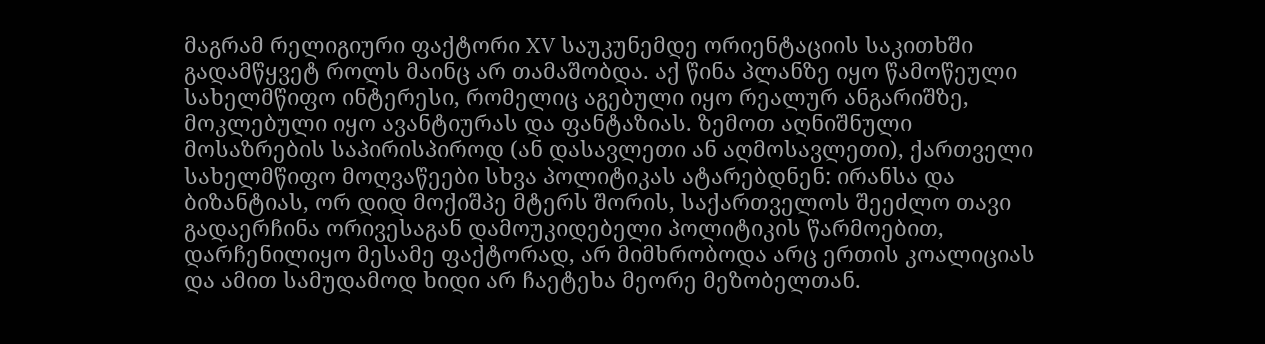მაგრამ რელიგიური ფაქტორი XV საუკუნემდე ორიენტაციის საკითხში გადამწყვეტ როლს მაინც არ თამაშობდა. აქ წინა პლანზე იყო წამოწეული სახელმწიფო ინტერესი, რომელიც აგებული იყო რეალურ ანგარიშზე, მოკლებული იყო ავანტიურას და ფანტაზიას. ზემოთ აღნიშნული მოსაზრების საპირისპიროდ (ან დასავლეთი ან აღმოსავლეთი), ქართველი სახელმწიფო მოღვაწეები სხვა პოლიტიკას ატარებდნენ: ირანსა და ბიზანტიას, ორ დიდ მოქიშპე მტერს შორის, საქართველოს შეეძლო თავი გადაერჩინა ორივესაგან დამოუკიდებელი პოლიტიკის წარმოებით, დარჩენილიყო მესამე ფაქტორად, არ მიმხრობოდა არც ერთის კოალიციას და ამით სამუდამოდ ხიდი არ ჩაეტეხა მეორე მეზობელთან.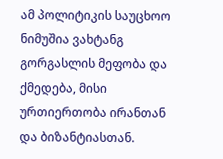ამ პოლიტიკის საუცხოო ნიმუშია ვახტანგ გორგასლის მეფობა და ქმედება, მისი ურთიერთობა ირანთან და ბიზანტიასთან.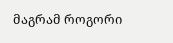მაგრამ როგორი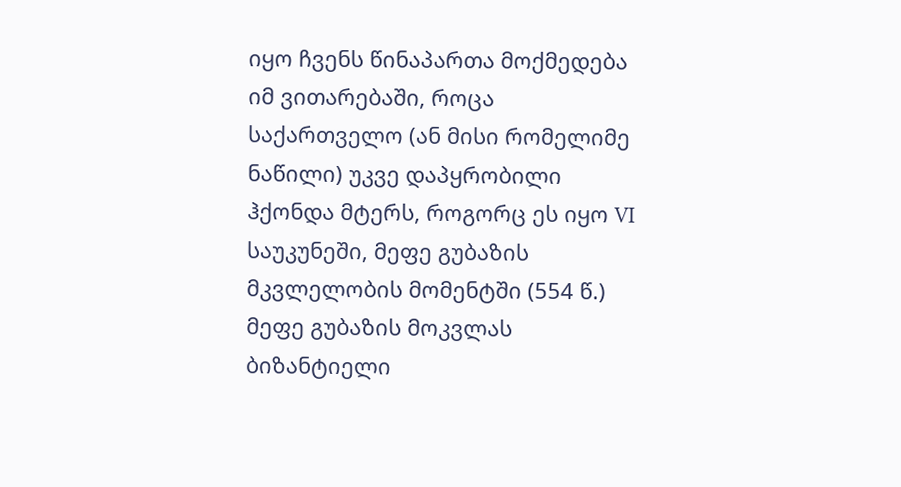იყო ჩვენს წინაპართა მოქმედება იმ ვითარებაში, როცა საქართველო (ან მისი რომელიმე ნაწილი) უკვე დაპყრობილი ჰქონდა მტერს, როგორც ეს იყო VI საუკუნეში, მეფე გუბაზის მკვლელობის მომენტში (554 წ.) მეფე გუბაზის მოკვლას ბიზანტიელი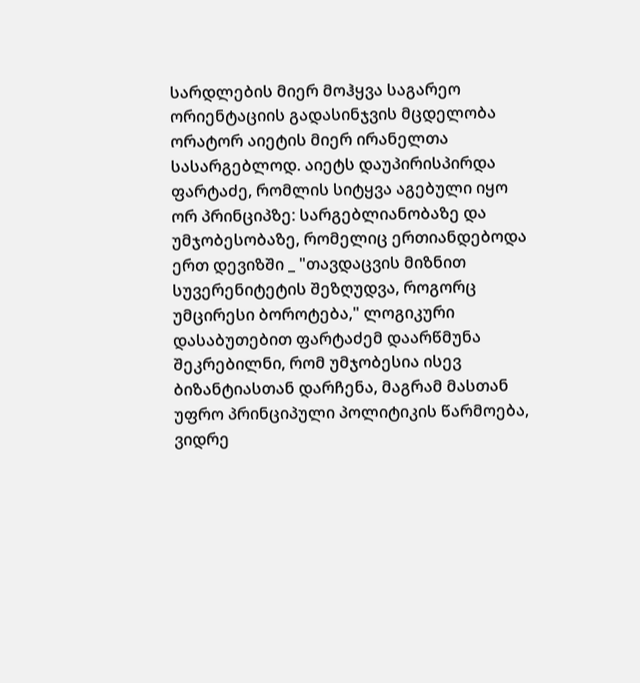სარდლების მიერ მოჰყვა საგარეო ორიენტაციის გადასინჯვის მცდელობა ორატორ აიეტის მიერ ირანელთა სასარგებლოდ. აიეტს დაუპირისპირდა ფარტაძე, რომლის სიტყვა აგებული იყო ორ პრინციპზე: სარგებლიანობაზე და უმჯობესობაზე, რომელიც ერთიანდებოდა ერთ დევიზში _ "თავდაცვის მიზნით სუვერენიტეტის შეზღუდვა, როგორც უმცირესი ბოროტება," ლოგიკური დასაბუთებით ფარტაძემ დაარწმუნა შეკრებილნი, რომ უმჯობესია ისევ ბიზანტიასთან დარჩენა, მაგრამ მასთან უფრო პრინციპული პოლიტიკის წარმოება, ვიდრე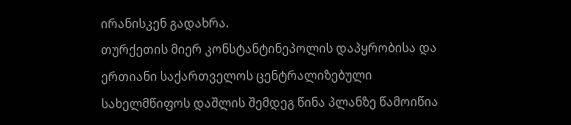ირანისკენ გადახრა.
თურქეთის მიერ კონსტანტინეპოლის დაპყრობისა და ერთიანი საქართველოს ცენტრალიზებული სახელმწიფოს დაშლის შემდეგ წინა პლანზე წამოიწია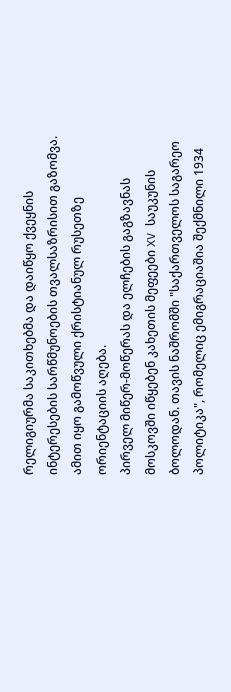რელიგიურმა საკითხებმა და დაიწყო ქვეყნის ინტერესების სარწმუნოების თვალსაზრისით გაზომვა. ამით იყო გამოწვული ქრისტიანულ რუსეთზე ორიენტაციის აღება.
პირველ მიწერ-მოწერას და ელჩების გაგზავნას მოსკოვში იწყებენ კახეთის მეფეები XV საუკუნის ბოლოდან. თავის ნაშრომში "საქართველოს საგარეო პოლიტიკა", რომელიც ემიგრაციაშია შექმნილი 1934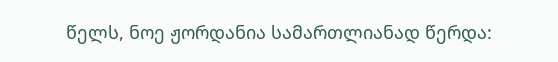წელს, ნოე ჟორდანია სამართლიანად წერდა: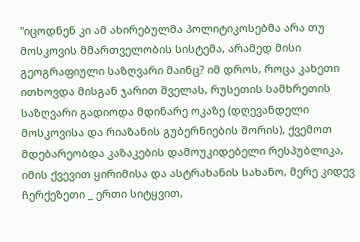"იცოდნენ კი ამ ახირებულმა პოლიტიკოსებმა არა თუ მოსკოვის მმართველობის სისტემა, არამედ მისი გეოგრაფიული საზღვარი მაინც? იმ დროს, როცა კახეთი ითხოვდა მისგან ჯარით შველას, რუსეთის სამხრეთის საზღვარი გადიოდა მდინარე ოკაზე (დღევანდელი მოსკოვისა და რიაზანის გუბერნიების შორის), ქვემოთ მდებარეობდა კაზაკების დამოუკიდებელი რესპუბლიკა, იმის ქვევით ყირიმისა და ასტრახანის სახანო, მერე კიდევ ჩერქეზეთი _ ერთი სიტყვით,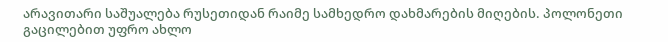არავითარი საშუალება რუსეთიდან რაიმე სამხედრო დახმარების მიღების. პოლონეთი გაცილებით უფრო ახლო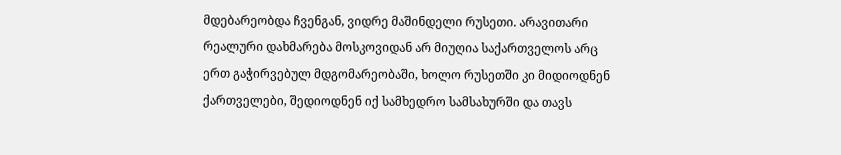მდებარეობდა ჩვენგან, ვიდრე მაშინდელი რუსეთი. არავითარი რეალური დახმარება მოსკოვიდან არ მიუღია საქართველოს არც ერთ გაჭირვებულ მდგომარეობაში, ხოლო რუსეთში კი მიდიოდნენ ქართველები, შედიოდნენ იქ სამხედრო სამსახურში და თავს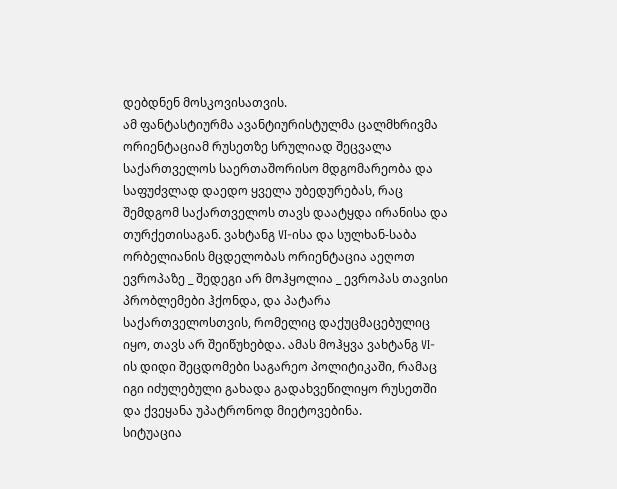დებდნენ მოსკოვისათვის.
ამ ფანტასტიურმა ავანტიურისტულმა ცალმხრივმა ორიენტაციამ რუსეთზე სრულიად შეცვალა საქართველოს საერთაშორისო მდგომარეობა და საფუძვლად დაედო ყველა უბედურებას, რაც შემდგომ საქართველოს თავს დაატყდა ირანისა და თურქეთისაგან. ვახტანგ VI-ისა და სულხან-საბა ორბელიანის მცდელობას ორიენტაცია აეღოთ ევროპაზე _ შედეგი არ მოჰყოლია _ ევროპას თავისი პრობლემები ჰქონდა, და პატარა საქართველოსთვის, რომელიც დაქუცმაცებულიც იყო, თავს არ შეიწუხებდა. ამას მოჰყვა ვახტანგ VI-ის დიდი შეცდომები საგარეო პოლიტიკაში, რამაც იგი იძულებული გახადა გადახვეწილიყო რუსეთში და ქვეყანა უპატრონოდ მიეტოვებინა.
სიტუაცია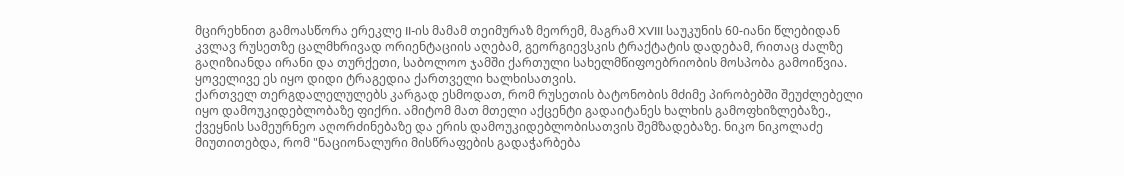მცირეხნით გამოასწორა ერეკლე II-ის მამამ თეიმურაზ მეორემ, მაგრამ XVIII საუკუნის 60-იანი წლებიდან კვლავ რუსეთზე ცალმხრივად ორიენტაციის აღებამ, გეორგიევსკის ტრაქტატის დადებამ, რითაც ძალზე გაღიზიანდა ირანი და თურქეთი, საბოლოო ჯამში ქართული სახელმწიფოებრიობის მოსპობა გამოიწვია. ყოველივე ეს იყო დიდი ტრაგედია ქართველი ხალხისათვის.
ქართველ თერგდალელულებს კარგად ესმოდათ, რომ რუსეთის ბატონობის მძიმე პირობებში შეუძლებელი იყო დამოუკიდებლობაზე ფიქრი. ამიტომ მათ მთელი აქცენტი გადაიტანეს ხალხის გამოფხიზლებაზე., ქვეყნის სამეურნეო აღორძინებაზე და ერის დამოუკიდებლობისათვის შემზადებაზე. ნიკო ნიკოლაძე მიუთითებდა, რომ "ნაციონალური მისწრაფების გადაჭარბება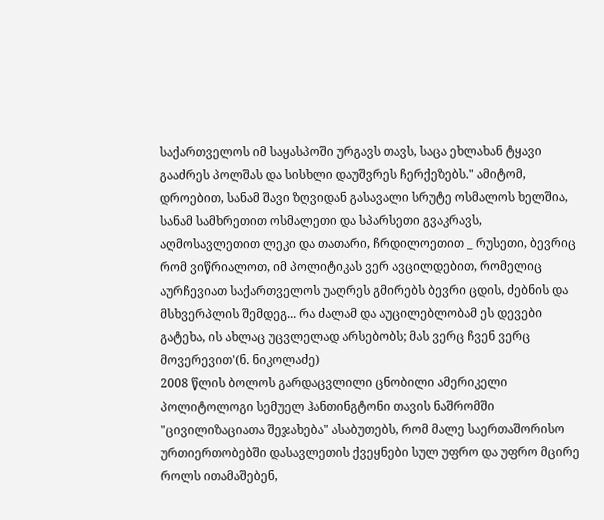საქართველოს იმ საყასპოში ურგავს თავს, საცა ეხლახან ტყავი გააძრეს პოლშას და სისხლი დაუშვრეს ჩერქეზებს." ამიტომ, დროებით, სანამ შავი ზღვიდან გასავალი სრუტე ოსმალოს ხელშია, სანამ სამხრეთით ოსმალეთი და სპარსეთი გვაკრავს, აღმოსავლეთით ლეკი და თათარი, ჩრდილოეთით _ რუსეთი, ბევრიც რომ ვიწრიალოთ, იმ პოლიტიკას ვერ ავცილდებით, რომელიც აურჩევიათ საქართველოს უაღრეს გმირებს ბევრი ცდის, ძებნის და მსხვერპლის შემდეგ... რა ძალამ და აუცილებლობამ ეს დევები გატეხა, ის ახლაც უცვლელად არსებობს; მას ვერც ჩვენ ვერც მოვერევით'(ნ. ნიკოლაძე)
2008 წლის ბოლოს გარდაცვლილი ცნობილი ამერიკელი პოლიტოლოგი სემუელ ჰანთინგტონი თავის ნაშრომში "ცივილიზაციათა შეჯახება" ასაბუთებს, რომ მალე საერთაშორისო ურთიერთობებში დასავლეთის ქვეყნები სულ უფრო და უფრო მცირე როლს ითამაშებენ,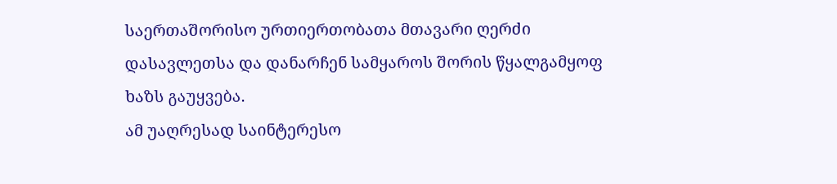საერთაშორისო ურთიერთობათა მთავარი ღერძი დასავლეთსა და დანარჩენ სამყაროს შორის წყალგამყოფ ხაზს გაუყვება.
ამ უაღრესად საინტერესო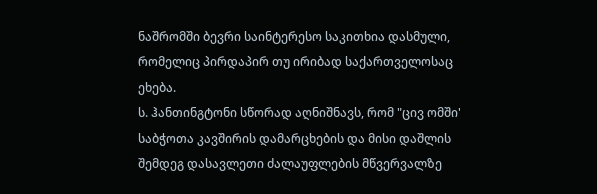ნაშრომში ბევრი საინტერესო საკითხია დასმული, რომელიც პირდაპირ თუ ირიბად საქართველოსაც ეხება.
ს. ჰანთინგტონი სწორად აღნიშნავს, რომ "ცივ ომში' საბჭოთა კავშირის დამარცხების და მისი დაშლის შემდეგ დასავლეთი ძალაუფლების მწვერვალზე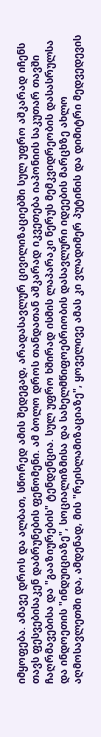იმყოფება. ამავე დროს და ალბათ, სწორედ ამის შედეგად, არადასავლურ ცივილიზაციებში სულ უფრო აშკარად იჩენს თავს ფესვებისაკენ დაბრუნების ფენომენი. ამ ბოლო დროს თანდათან აშკარად იკვეთება იაპონიის საკუთარ თავში ჩაღრმავებისა და "გააზიურების" ტენდენცია. სულ უფრო ხშირად ისმის ლაპარაკი ნერუს მემკვიდრეობის დასასრულსა და ინდოეთის "ინდუიციაზე", სოციალიზმისა და სახელმწიფოებრიობის დასავლური იდეების მარცხზე ახლო აღმოსავლეთში და, ამდენად, მის "რეისლამიზაციაზე", ყოველივე ამას კი ვლადიმერ პუტინის და დიმიტრი მედვედევის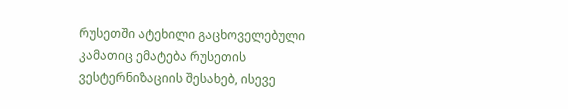რუსეთში ატეხილი გაცხოველებული კამათიც ემატება რუსეთის ვესტერნიზაციის შესახებ, ისევე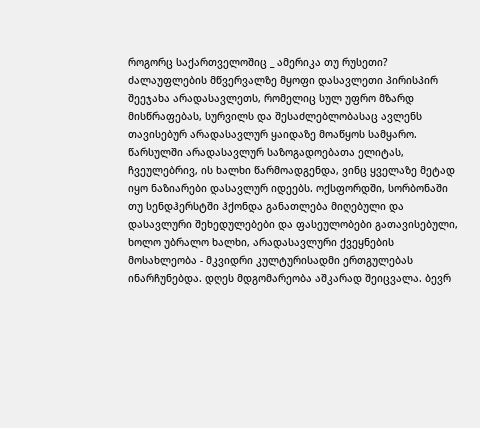როგორც საქართველოშიც _ ამერიკა თუ რუსეთი?
ძალაუფლების მწვერვალზე მყოფი დასავლეთი პირისპირ შეეჯახა არადასავლეთს, რომელიც სულ უფრო მზარდ მისწრაფებას, სურვილს და შესაძლებლობასაც ავლენს თავისებურ არადასავლურ ყაიდაზე მოაწყოს სამყარო.
წარსულში არადასავლურ საზოგადოებათა ელიტას, ჩვეულებრივ, ის ხალხი წარმოადგენდა, ვინც ყველაზე მეტად იყო ნაზიარები დასავლურ იდეებს. ოქსფორდში, სორბონაში თუ სენდჰერსტში ჰქონდა განათლება მიღებული და დასავლური შეხედულებები და ფასეულობები გათავისებული, ხოლო უბრალო ხალხი, არადასავლური ქვეყნების მოსახლეობა - მკვიდრი კულტურისადმი ერთგულებას ინარჩუნებდა. დღეს მდგომარეობა აშკარად შეიცვალა. ბევრ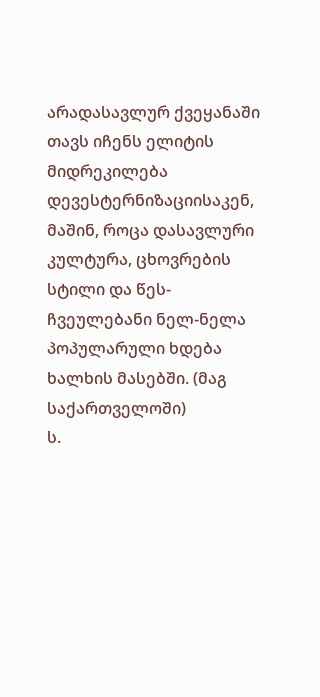არადასავლურ ქვეყანაში თავს იჩენს ელიტის მიდრეკილება დევესტერნიზაციისაკენ, მაშინ, როცა დასავლური კულტურა, ცხოვრების სტილი და წეს-ჩვეულებანი ნელ-ნელა პოპულარული ხდება ხალხის მასებში. (მაგ საქართველოში)
ს.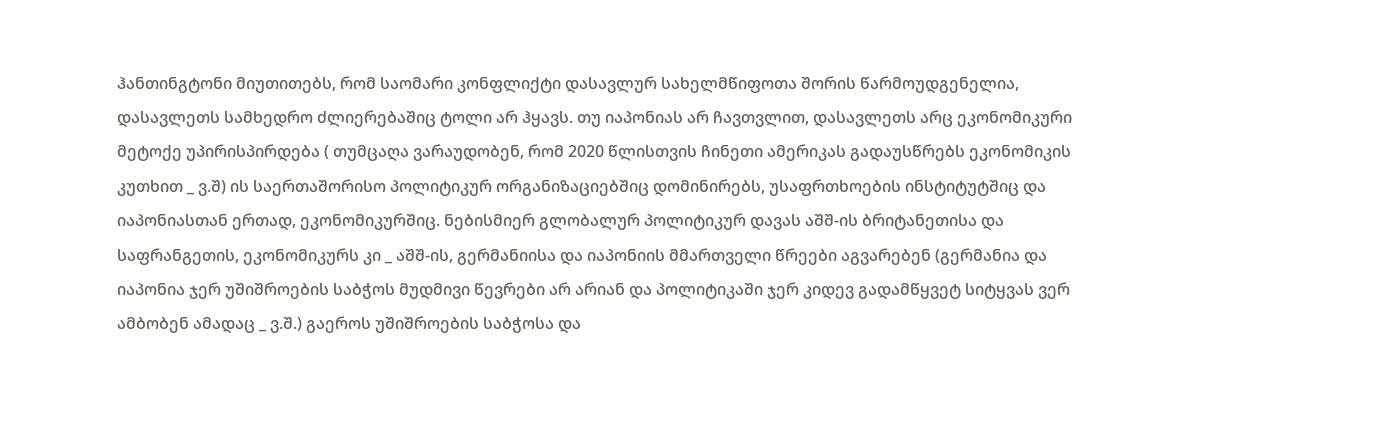ჰანთინგტონი მიუთითებს, რომ საომარი კონფლიქტი დასავლურ სახელმწიფოთა შორის წარმოუდგენელია, დასავლეთს სამხედრო ძლიერებაშიც ტოლი არ ჰყავს. თუ იაპონიას არ ჩავთვლით, დასავლეთს არც ეკონომიკური მეტოქე უპირისპირდება ( თუმცაღა ვარაუდობენ, რომ 2020 წლისთვის ჩინეთი ამერიკას გადაუსწრებს ეკონომიკის კუთხით _ ვ.შ) ის საერთაშორისო პოლიტიკურ ორგანიზაციებშიც დომინირებს, უსაფრთხოების ინსტიტუტშიც და იაპონიასთან ერთად, ეკონომიკურშიც. ნებისმიერ გლობალურ პოლიტიკურ დავას აშშ-ის ბრიტანეთისა და საფრანგეთის, ეკონომიკურს კი _ აშშ-ის, გერმანიისა და იაპონიის მმართველი წრეები აგვარებენ (გერმანია და იაპონია ჯერ უშიშროების საბჭოს მუდმივი წევრები არ არიან და პოლიტიკაში ჯერ კიდევ გადამწყვეტ სიტყვას ვერ ამბობენ ამადაც _ ვ.შ.) გაეროს უშიშროების საბჭოსა და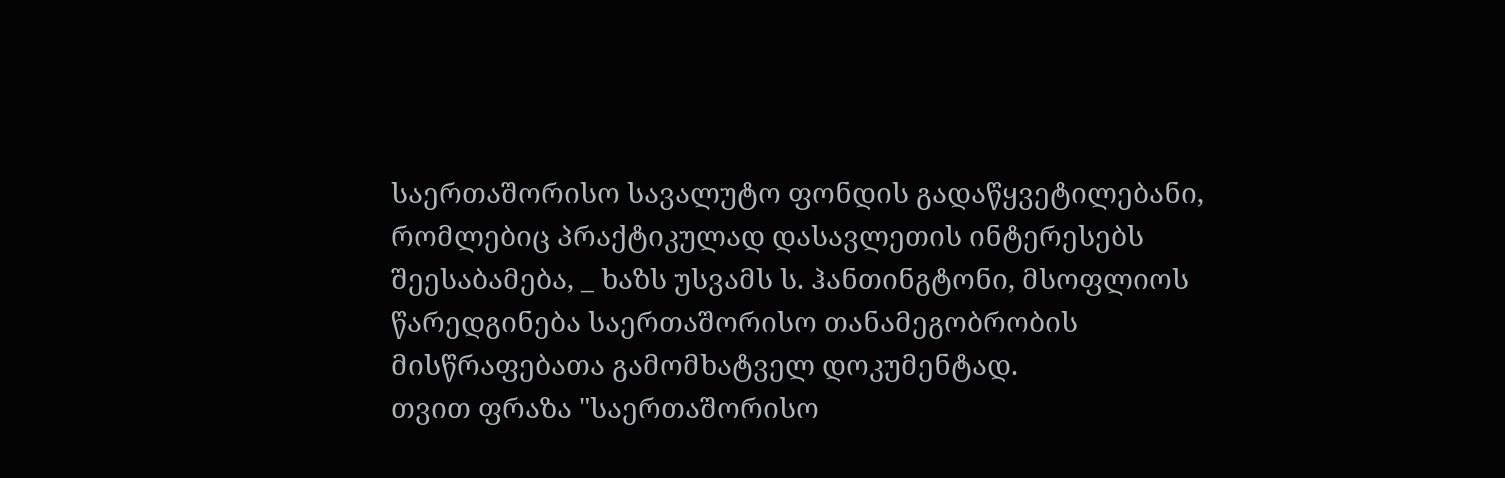საერთაშორისო სავალუტო ფონდის გადაწყვეტილებანი, რომლებიც პრაქტიკულად დასავლეთის ინტერესებს შეესაბამება, _ ხაზს უსვამს ს. ჰანთინგტონი, მსოფლიოს წარედგინება საერთაშორისო თანამეგობრობის მისწრაფებათა გამომხატველ დოკუმენტად.
თვით ფრაზა "საერთაშორისო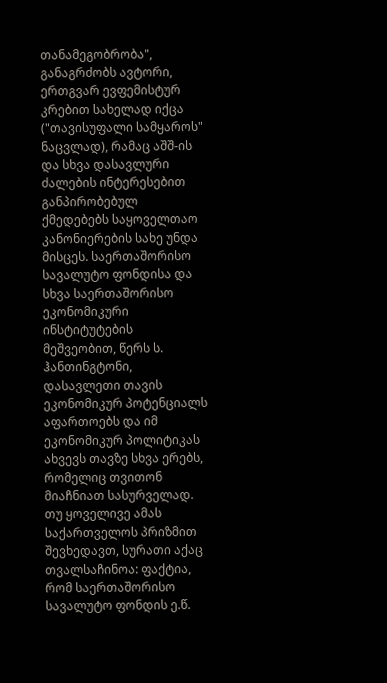თანამეგობრობა", განაგრძობს ავტორი, ერთგვარ ევფემისტურ კრებით სახელად იქცა ("თავისუფალი სამყაროს" ნაცვლად), რამაც აშშ-ის და სხვა დასავლური ძალების ინტერესებით განპირობებულ ქმედებებს საყოველთაო კანონიერების სახე უნდა მისცეს. საერთაშორისო სავალუტო ფონდისა და სხვა საერთაშორისო ეკონომიკური ინსტიტუტების მეშვეობით, წერს ს. ჰანთინგტონი, დასავლეთი თავის ეკონომიკურ პოტენციალს აფართოებს და იმ ეკონომიკურ პოლიტიკას ახვევს თავზე სხვა ერებს, რომელიც თვითონ მიაჩნიათ სასურველად. თუ ყოველივე ამას საქართველოს პრიზმით შევხედავთ, სურათი აქაც თვალსაჩინოა: ფაქტია, რომ საერთაშორისო სავალუტო ფონდის ე.წ.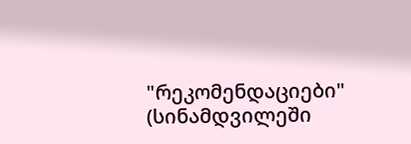"რეკომენდაციები" (სინამდვილეში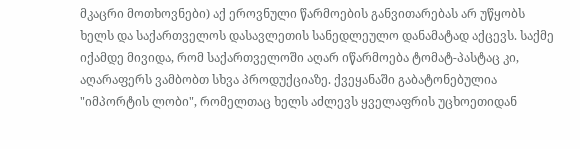მკაცრი მოთხოვნები) აქ ეროვნული წარმოების განვითარებას არ უწყობს ხელს და საქართველოს დასავლეთის სანედლეულო დანამატად აქცევს. საქმე იქამდე მივიდა, რომ საქართველოში აღარ იწარმოება ტომატ-პასტაც კი, აღარაფერს ვამბობთ სხვა პროდუქციაზე. ქვეყანაში გაბატონებულია "იმპორტის ლობი", რომელთაც ხელს აძლევს ყველაფრის უცხოეთიდან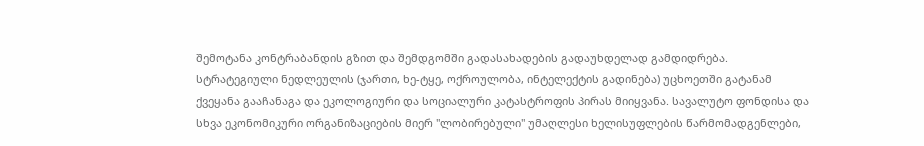შემოტანა კონტრაბანდის გზით და შემდგომში გადასახადების გადაუხდელად გამდიდრება.
სტრატეგიული ნედლეულის (ჯართი, ხე-ტყე, ოქროულობა, ინტელექტის გადინება) უცხოეთში გატანამ ქვეყანა გააჩანაგა და ეკოლოგიური და სოციალური კატასტროფის პირას მიიყვანა. სავალუტო ფონდისა და სხვა ეკონომიკური ორგანიზაციების მიერ "ლობირებული" უმაღლესი ხელისუფლების წარმომადგენლები,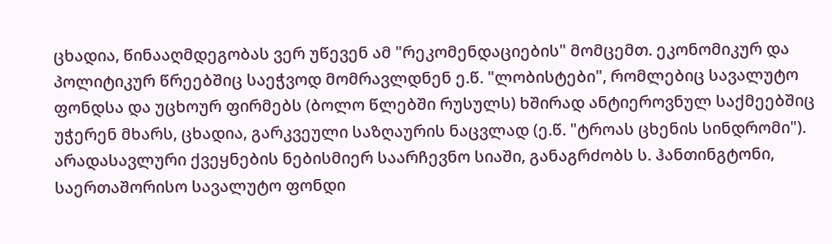ცხადია, წინააღმდეგობას ვერ უწევენ ამ "რეკომენდაციების" მომცემთ. ეკონომიკურ და პოლიტიკურ წრეებშიც საეჭვოდ მომრავლდნენ ე.წ. "ლობისტები", რომლებიც სავალუტო ფონდსა და უცხოურ ფირმებს (ბოლო წლებში რუსულს) ხშირად ანტიეროვნულ საქმეებშიც უჭერენ მხარს, ცხადია, გარკვეული საზღაურის ნაცვლად (ე.წ. "ტროას ცხენის სინდრომი").
არადასავლური ქვეყნების ნებისმიერ საარჩევნო სიაში, განაგრძობს ს. ჰანთინგტონი, საერთაშორისო სავალუტო ფონდი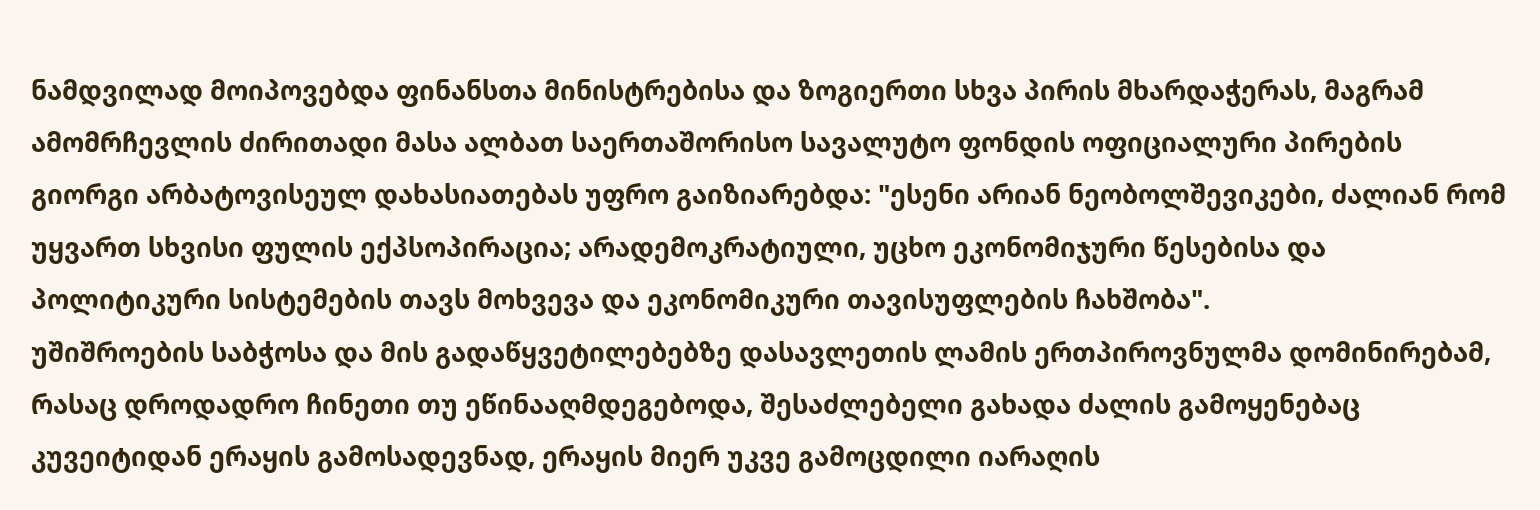ნამდვილად მოიპოვებდა ფინანსთა მინისტრებისა და ზოგიერთი სხვა პირის მხარდაჭერას, მაგრამ ამომრჩევლის ძირითადი მასა ალბათ საერთაშორისო სავალუტო ფონდის ოფიციალური პირების გიორგი არბატოვისეულ დახასიათებას უფრო გაიზიარებდა: "ესენი არიან ნეობოლშევიკები, ძალიან რომ უყვართ სხვისი ფულის ექპსოპირაცია; არადემოკრატიული, უცხო ეკონომიჯური წესებისა და პოლიტიკური სისტემების თავს მოხვევა და ეკონომიკური თავისუფლების ჩახშობა".
უშიშროების საბჭოსა და მის გადაწყვეტილებებზე დასავლეთის ლამის ერთპიროვნულმა დომინირებამ, რასაც დროდადრო ჩინეთი თუ ეწინააღმდეგებოდა, შესაძლებელი გახადა ძალის გამოყენებაც კუვეიტიდან ერაყის გამოსადევნად, ერაყის მიერ უკვე გამოცდილი იარაღის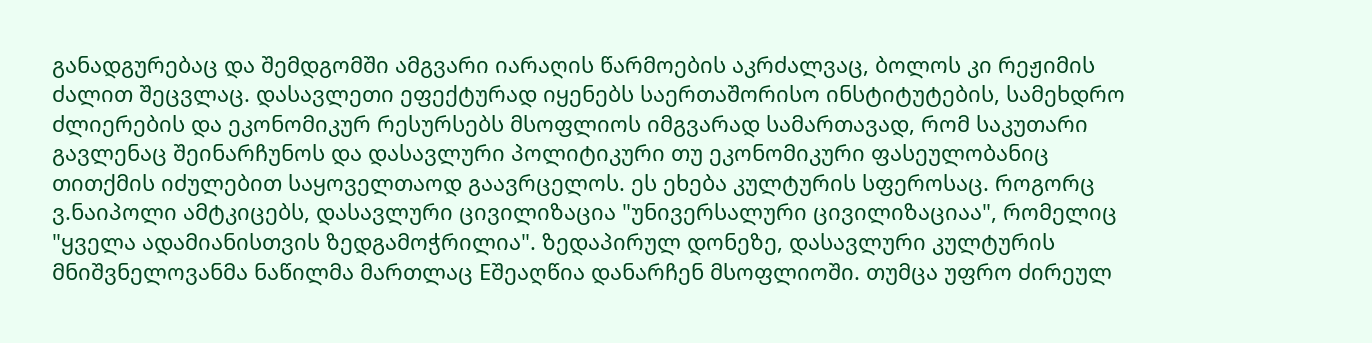განადგურებაც და შემდგომში ამგვარი იარაღის წარმოების აკრძალვაც, ბოლოს კი რეჟიმის ძალით შეცვლაც. დასავლეთი ეფექტურად იყენებს საერთაშორისო ინსტიტუტების, სამეხდრო ძლიერების და ეკონომიკურ რესურსებს მსოფლიოს იმგვარად სამართავად, რომ საკუთარი გავლენაც შეინარჩუნოს და დასავლური პოლიტიკური თუ ეკონომიკური ფასეულობანიც თითქმის იძულებით საყოველთაოდ გაავრცელოს. ეს ეხება კულტურის სფეროსაც. როგორც ვ.ნაიპოლი ამტკიცებს, დასავლური ცივილიზაცია "უნივერსალური ცივილიზაციაა", რომელიც "ყველა ადამიანისთვის ზედგამოჭრილია". ზედაპირულ დონეზე, დასავლური კულტურის მნიშვნელოვანმა ნაწილმა მართლაც Eშეაღწია დანარჩენ მსოფლიოში. თუმცა უფრო ძირეულ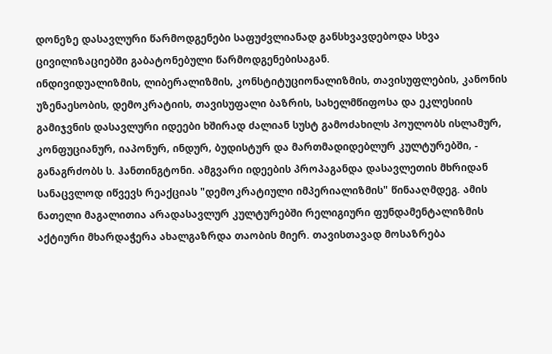დონეზე დასავლური წარმოდგენები საფუძვლიანად განსხვავდებოდა სხვა ცივილიზაციებში გაბატონებული წარმოდგენებისაგან.
ინდივიდუალიზმის, ლიბერალიზმის, კონსტიტუციონალიზმის, თავისუფლების, კანონის უზენაესობის, დემოკრატიის, თავისუფალი ბაზრის, სახელმწიფოსა და ეკლესიის გამიჯვნის დასავლური იდეები ხშირად ძალიან სუსტ გამოძახილს პოულობს ისლამურ, კონფუციანურ, იაპონურ, ინდურ, ბუდისტურ და მართმადიდებლურ კულტურებში, - განაგრძობს ს. ჰანთინგტონი. ამგვარი იდეების პროპაგანდა დასავლეთის მხრიდან სანაცვლოდ იწვევს რეაქციას "დემოკრატიული იმპერიალიზმის" წინააღმდეგ. ამის ნათელი მაგალითია არადასავლურ კულტურებში რელიგიური ფუნდამენტალიზმის აქტიური მხარდაჭერა ახალგაზრდა თაობის მიერ. თავისთავად მოსაზრება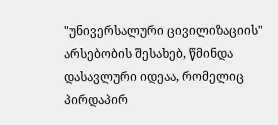"უნივერსალური ცივილიზაციის" არსებობის შესახებ, წმინდა დასავლური იდეაა, რომელიც პირდაპირ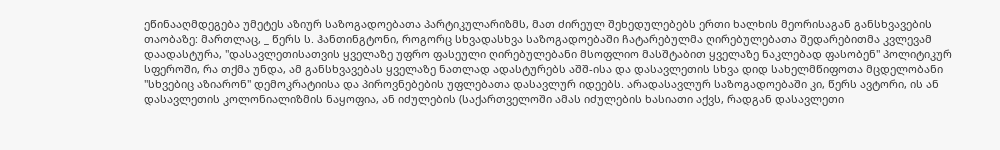ეწინააღმდეგება უმეტეს აზიურ საზოგადოებათა პარტიკულარიზმს, მათ ძირეულ შეხედულებებს ერთი ხალხის მეორისაგან განსხვავების თაობაზე: მართლაც, _ წერს ს. ჰანთინგტონი, როგორც სხვადასხვა საზოგადოებაში ჩატარებულმა ღირებულებათა შედარებითმა კვლევამ დაადასტურა, "დასავლეთისათვის ყველაზე უფრო ფასეული ღირებულებანი მსოფლიო მასშტაბით ყველაზე ნაკლებად ფასობენ" პოლიტიკურ სფეროში, რა თქმა უნდა, ამ განსხვავებას ყველაზე ნათლად ადასტურებს აშშ-ისა და დასავლეთის სხვა დიდ სახელმწიფოთა მცდელობანი "სხვებიც აზიარონ" დემოკრატიისა და პიროვნებების უფლებათა დასავლურ იდეებს. არადასავლურ საზოგადოებაში კი, წერს ავტორი, ის ან დასავლეთის კოლონიალიზმის ნაყოფია, ან იძულების (საქართველოში ამას იძულების ხასიათი აქვს, რადგან დასავლეთი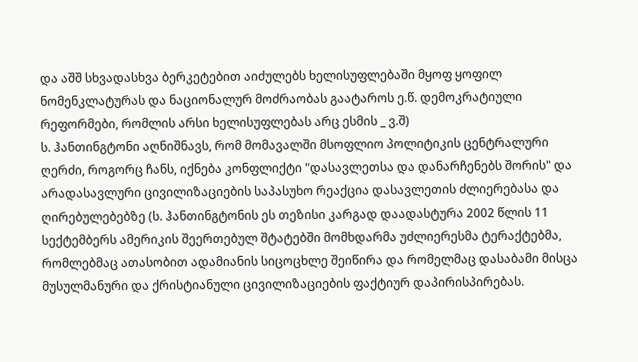და აშშ სხვადასხვა ბერკეტებით აიძულებს ხელისუფლებაში მყოფ ყოფილ ნომენკლატურას და ნაციონალურ მოძრაობას გაატაროს ე.წ. დემოკრატიული რეფორმები, რომლის არსი ხელისუფლებას არც ესმის _ ვ.შ)
ს. ჰანთინგტონი აღნიშნავს, რომ მომავალში მსოფლიო პოლიტიკის ცენტრალური ღერძი, როგორც ჩანს, იქნება კონფლიქტი "დასავლეთსა და დანარჩენებს შორის" და არადასავლური ცივილიზაციების საპასუხო რეაქცია დასავლეთის ძლიერებასა და ღირებულებებზე (ს. ჰანთინგტონის ეს თეზისი კარგად დაადასტურა 2002 წლის 11 სექტემბერს ამერიკის შეერთებულ შტატებში მომხდარმა უძლიერესმა ტერაქტებმა, რომლებმაც ათასობით ადამიანის სიცოცხლე შეიწირა და რომელმაც დასაბამი მისცა მუსულმანური და ქრისტიანული ცივილიზაციების ფაქტიურ დაპირისპირებას.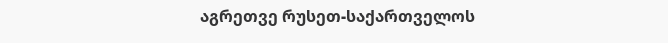აგრეთვე რუსეთ-საქართველოს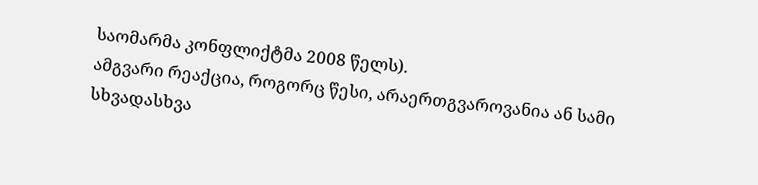საომარმა კონფლიქტმა 2008 წელს).
ამგვარი რეაქცია, როგორც წესი, არაერთგვაროვანია ან სამი სხვადასხვა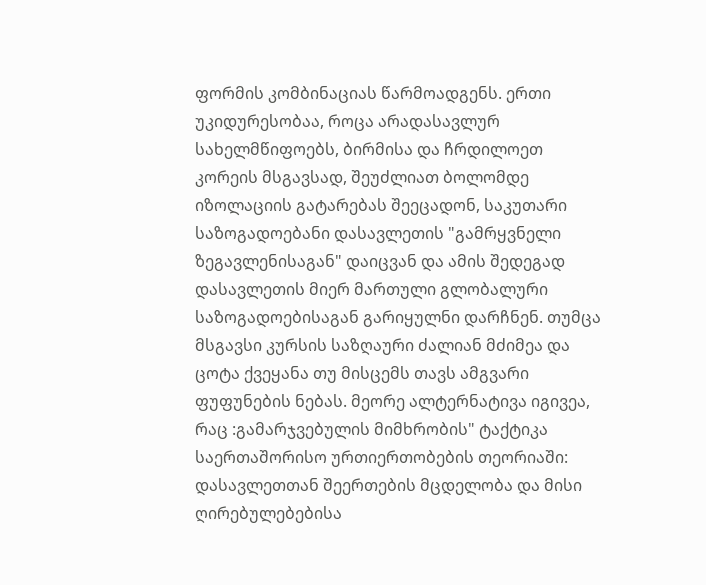ფორმის კომბინაციას წარმოადგენს. ერთი უკიდურესობაა, როცა არადასავლურ სახელმწიფოებს, ბირმისა და ჩრდილოეთ კორეის მსგავსად, შეუძლიათ ბოლომდე იზოლაციის გატარებას შეეცადონ, საკუთარი საზოგადოებანი დასავლეთის "გამრყვნელი ზეგავლენისაგან" დაიცვან და ამის შედეგად დასავლეთის მიერ მართული გლობალური საზოგადოებისაგან გარიყულნი დარჩნენ. თუმცა მსგავსი კურსის საზღაური ძალიან მძიმეა და ცოტა ქვეყანა თუ მისცემს თავს ამგვარი ფუფუნების ნებას. მეორე ალტერნატივა იგივეა, რაც :გამარჯვებულის მიმხრობის" ტაქტიკა საერთაშორისო ურთიერთობების თეორიაში: დასავლეთთან შეერთების მცდელობა და მისი ღირებულებებისა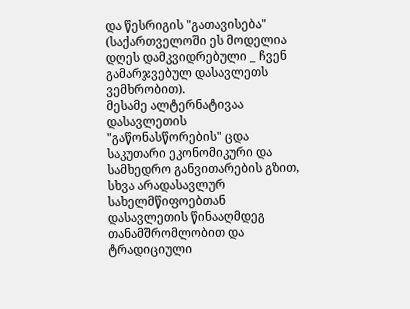და წესრიგის "გათავისება" (საქართველოში ეს მოდელია დღეს დამკვიდრებული _ ჩვენ გამარჯვებულ დასავლეთს ვემხრობით).
მესამე ალტერნატივაა დასავლეთის "გაწონასწორების" ცდა საკუთარი ეკონომიკური და სამხედრო განვითარების გზით, სხვა არადასავლურ სახელმწიფოებთან დასავლეთის წინააღმდეგ თანამშრომლობით და ტრადიციული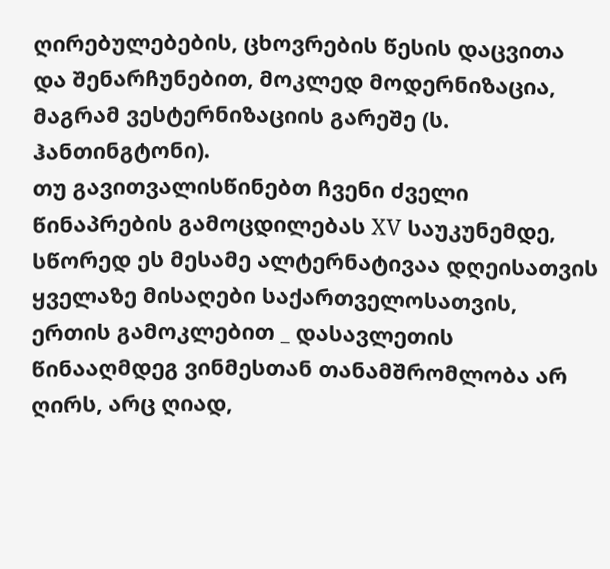ღირებულებების, ცხოვრების წესის დაცვითა და შენარჩუნებით, მოკლედ მოდერნიზაცია, მაგრამ ვესტერნიზაციის გარეშე (ს. ჰანთინგტონი).
თუ გავითვალისწინებთ ჩვენი ძველი წინაპრების გამოცდილებას XV საუკუნემდე, სწორედ ეს მესამე ალტერნატივაა დღეისათვის ყველაზე მისაღები საქართველოსათვის, ერთის გამოკლებით _ დასავლეთის წინააღმდეგ ვინმესთან თანამშრომლობა არ ღირს, არც ღიად,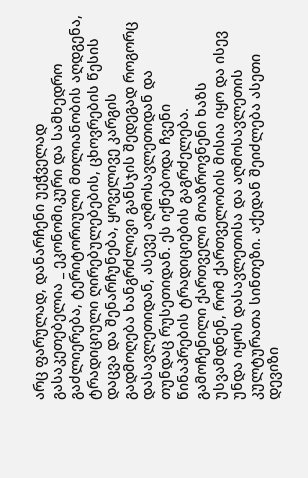არც ფარულად, დანარჩენი უეჭველად გასაკეთებელია _ ეკონომიკური და სამხედრო გაძლიერება, ტერიტორიული მთლიანობის აღდგენა, ტრადიციული ღირებულებების, ცხოვრების წესის დაცვა და შენარჩუნება, ყოველივე კარგის გადმოღება ხანგრძლივი განსჯის შედეგად როგორც დასავლეთიდან, ასევე აღმოსავლეთიდან და თუნდაც რუსეთიდან. ეს იქნებოდა ჩვენი წინაპრების ტრადიციების გაგრძელება. გამოჩენილი ქართველი მოაზროვნენი ხაზს უსვამდნენ, რომ ქართველობის მისია იყო და ისევ უნდა იყოს დასავლეთისა და აღმოსავლეთის კულტურათა სინთეზი. აქედან შეიძლება ასეთი დევიზი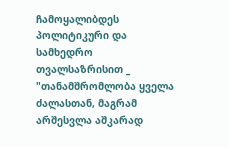ჩამოყალიბდეს პოლიტიკური და სამხედრო თვალსაზრისით _ "თანამშრომლობა ყველა ძალასთან, მაგრამ არშესვლა აშკარად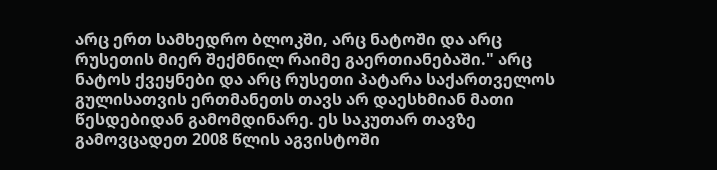არც ერთ სამხედრო ბლოკში, არც ნატოში და არც რუსეთის მიერ შექმნილ რაიმე გაერთიანებაში." არც ნატოს ქვეყნები და არც რუსეთი პატარა საქართველოს გულისათვის ერთმანეთს თავს არ დაესხმიან მათი წესდებიდან გამომდინარე. ეს საკუთარ თავზე გამოვცადეთ 2008 წლის აგვისტოში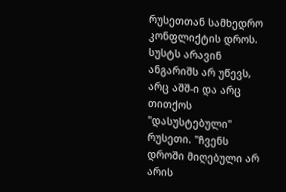რუსეთთან სამხედრო კონფლიქტის დროს. სუსტს არავინ ანგარიშს არ უწევს, არც აშშ-ი და არც თითქოს "დასუსტებული" რუსეთი. "ჩვენს დროში მიღებული არ არის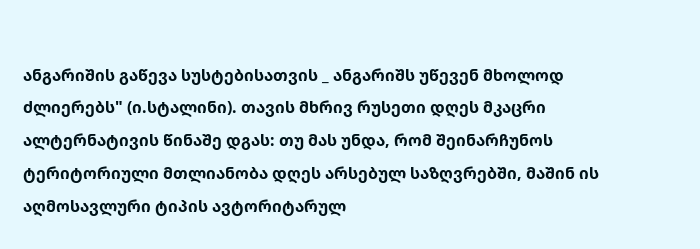ანგარიშის გაწევა სუსტებისათვის _ ანგარიშს უწევენ მხოლოდ ძლიერებს" (ი.სტალინი). თავის მხრივ რუსეთი დღეს მკაცრი ალტერნატივის წინაშე დგას: თუ მას უნდა, რომ შეინარჩუნოს ტერიტორიული მთლიანობა დღეს არსებულ საზღვრებში, მაშინ ის აღმოსავლური ტიპის ავტორიტარულ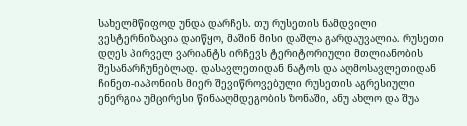სახელმწიფოდ უნდა დარჩეს. თუ რუსეთის ნამდვილი ვესტერნიზაცია დაიწყო, მაშინ მისი დაშლა გარდაუვალია. რუსეთი დღეს პირველ ვარიანტს ირჩევს ტერიტორიული მთლიანობის შესანარჩუნებლად. დასავლეთიდან ნატოს და აღმოსავლეთიდან ჩინეთ-იაპონიის მიერ შევიწროვებული რუსეთის აგრესიული ენერგია უმცირესი წინააღმდეგობის ზონაში, ანუ ახლო და შუა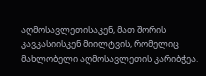აღმოსავლეთისაკენ, მათ შორის კავკასიისკენ მიილტვის, რომელიც მახლობელი აღმოსავლეთის კარიბჭეა.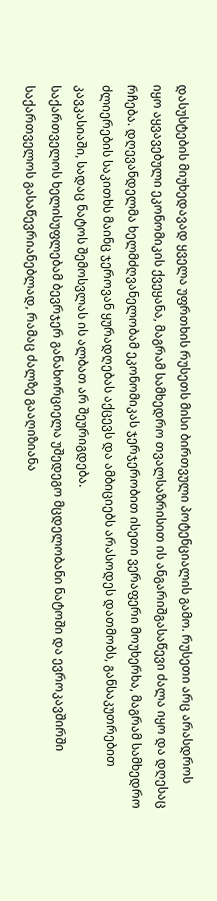დასუსტების მიუხედავად ყველა უფრთხის რუსეთს მისი ბირთვული პოტენციალის გამო. რუსეთი არც არასდროს იყო აყვავებული ეკონომიკის ქვეყანა, მაგრამ სამხედრო თვალსაზრისით ის ანგარიშგასაწევი ძალა იყო და დღესაც რჩება. დღევანდელმა ხელმძღვანელობამ ეკონომიკას ჯერჯერობით ისეთი ვერაფერი მოუხერხა, მაგრამ სამხედრო ძლიერების საკითხს მაინც ჯეროვან ყურადღებას აქცევს და ამბიციებს არასოდეს დათმობს, განსაკუთრებით კავკასიაში, სადაც ნატოს შემოსვლას ის ალბათ არ შეურიგდება.
საქართველოს ხელისუფლებამ ბევრჯერ განახორციელა უშედეგო მცდელობანი ნატოში და ევროკავშირში საქართველოს გასაწევრიანებლად, რამაც ძალზე გააღიზიანა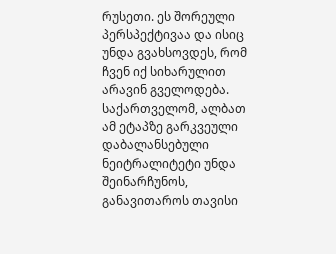რუსეთი. ეს შორეული პერსპექტივაა და ისიც უნდა გვახსოვდეს, რომ ჩვენ იქ სიხარულით არავინ გველოდება. საქართველომ, ალბათ ამ ეტაპზე გარკვეული დაბალანსებული ნეიტრალიტეტი უნდა შეინარჩუნოს, განავითაროს თავისი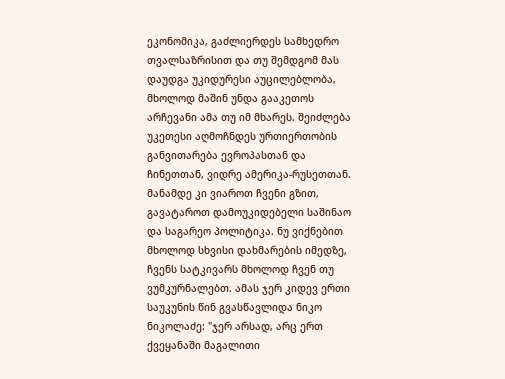ეკონომიკა, გაძლიერდეს სამხედრო თვალსაზრისით და თუ შემდგომ მას დაუდგა უკიდურესი აუცილებლობა, მხოლოდ მაშინ უნდა გააკეთოს არჩევანი ამა თუ იმ მხარეს. შეიძლება უკეთესი აღმოჩნდეს ურთიერთობის განვითარება ევროპასთან და ჩინეთთან, ვიდრე ამერიკა-რუსეთთან. მანამდე კი ვიაროთ ჩვენი გზით, გავატაროთ დამოუკიდებელი საშინაო და საგარეო პოლიტიკა. ნუ ვიქნებით მხოლოდ სხვისი დახმარების იმედზე, ჩვენს სატკივარს მხოლოდ ჩვენ თუ ვუმკურნალებთ. ამას ჯერ კიდევ ერთი საუკუნის წინ გვასწავლიდა ნიკო ნიკოლაძე: "ჯერ არსად, არც ერთ ქვეყანაში მაგალითი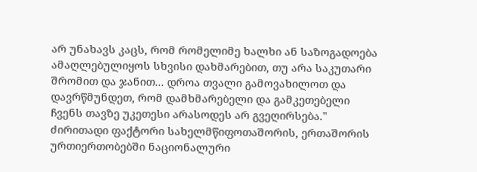არ უნახავს კაცს, რომ რომელიმე ხალხი ან საზოგადოება ამაღლებულიყოს სხვისი დახმარებით, თუ არა საკუთარი შრომით და ჯანით... დროა თვალი გამოვახილოთ და დავრწმუნდეთ, რომ დამხმარებელი და გამკეთებელი ჩვენს თავზე უკეთესი არასოდეს არ გვეღირსება."
ძირითადი ფაქტორი სახელმწიფოთაშორის, ერთაშორის ურთიერთობებში ნაციონალური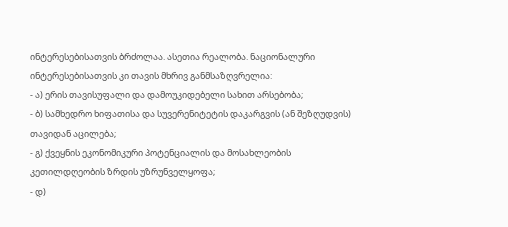ინტერესებისათვის ბრძოლაა. ასეთია რეალობა. ნაციონალური ინტერესებისათვის კი თავის მხრივ განმსაზღვრელია:
- ა) ერის თავისუფალი და დამოუკიდებელი სახით არსებობა;
- ბ) სამხედრო ხიფათისა და სუვერენიტეტის დაკარგვის (ან შეზღუდვის) თავიდან აცილება;
- გ) ქვეყნის ეკონომიკური პოტენციალის და მოსახლეობის კეთილდღეობის ზრდის უზრუნველყოფა;
- დ)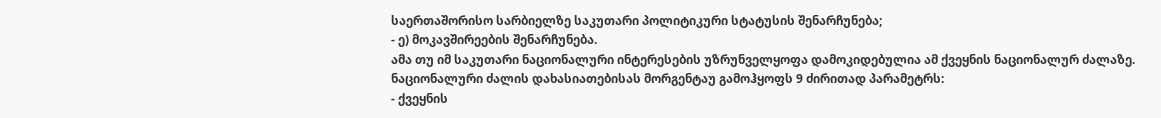საერთაშორისო სარბიელზე საკუთარი პოლიტიკური სტატუსის შენარჩუნება;
- ე) მოკავშირეების შენარჩუნება.
ამა თუ იმ საკუთარი ნაციონალური ინტერესების უზრუნველყოფა დამოკიდებულია ამ ქვეყნის ნაციონალურ ძალაზე.
ნაციონალური ძალის დახასიათებისას მორგენტაუ გამოჰყოფს 9 ძირითად პარამეტრს:
- ქვეყნის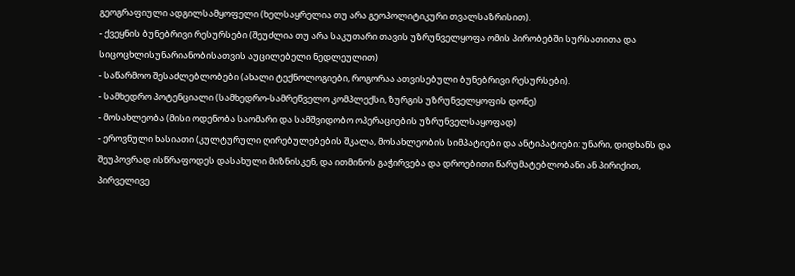გეოგრაფიული ადგილსამყოფელი (ხელსაყრელია თუ არა გეოპოლიტიკური თვალსაზრისით).
- ქვეყნის ბუნებრივი რესურსები (შეუძლია თუ არა საკუთარი თავის უზრუნველყოფა ომის პირობებში სურსათითა და სიცოცხლისუნარიანობისათვის აუცილებელი ნედლეულით)
- საწარმოო შესაძლებლობები (ახალი ტექნოლოგიები, როგორაა ათვისებული ბუნებრივი რესურსები).
- სამხედრო პოტენციალი (სამხედრო-სამრეწველო კომპლექსი, ზურგის უზრუნველყოფის დონე)
- მოსახლეობა (მისი ოდენობა საომარი და სამშვიდობო ოპერაციების უზრუნველსაყოფად)
- ეროვნული ხასიათი (კულტურული ღირებულებების შკალა, მოსახლეობის სიმპატიები და ანტიპატიები: უნარი, დიდხანს და შეუპოვრად ისწრაფოდეს დასახული მიზნისკენ, და ითმინოს გაჭირვება და დროებითი წარუმატებლობანი ან პირიქით, პირველივე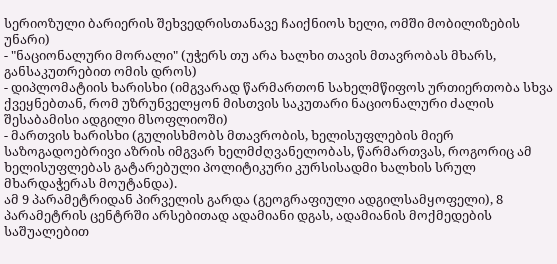სერიოზული ბარიერის შეხვედრისთანავე ჩაიქნიოს ხელი, ომში მობილიზების უნარი)
- "ნაციონალური მორალი" (უჭერს თუ არა ხალხი თავის მთავრობას მხარს, განსაკუთრებით ომის დროს)
- დიპლომატიის ხარისხი (იმგვარად წარმართონ სახელმწიფოს ურთიერთობა სხვა ქვეყნებთან, რომ უზრუნველყონ მისთვის საკუთარი ნაციონალური ძალის შესაბამისი ადგილი მსოფლიოში)
- მართვის ხარისხი (გულისხმობს მთავრობის, ხელისუფლების მიერ საზოგადოებრივი აზრის იმგვარ ხელმძღვანელობას, წარმართვას, როგორიც ამ ხელისუფლებას გატარებული პოლიტიკური კურსისადმი ხალხის სრულ მხარდაჭერას მოუტანდა).
ამ 9 პარამეტრიდან პირველის გარდა (გეოგრაფიული ადგილსამყოფელი), 8 პარამეტრის ცენტრში არსებითად ადამიანი დგას, ადამიანის მოქმედების საშუალებით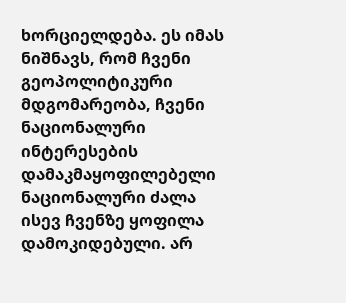ხორციელდება. ეს იმას ნიშნავს, რომ ჩვენი გეოპოლიტიკური მდგომარეობა, ჩვენი ნაციონალური ინტერესების დამაკმაყოფილებელი ნაციონალური ძალა ისევ ჩვენზე ყოფილა დამოკიდებული. არ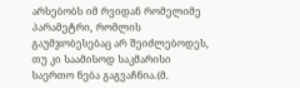არსებობს იმ რვიდან რომელიმე პარამეტრი, რომლის გაუმჯობესებაც არ შეიძლებოდეს, თუ კი საამისოდ საკმარისი საერთო ნება გაგვაჩნია.(მ.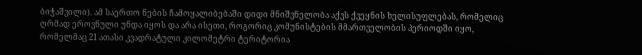ბიჭაშვილი). ამ საერთო ნების ჩამოყალიბებაში დიდი მნიშვნელობა აქვს ქვეყნის ხელისუფლებას, რომელიც ღრმად ეროვნული უნდა იყოს და არა ისეთი, როგორიც კომუნისტების მმართველობის პერიოდში იყო, რომელმაც 21 ათასი კვადრატული კილომეტრი ტერიტორია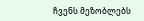ჩვენს მეზობლებს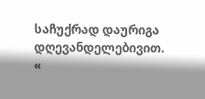საჩუქრად დაურიგა დღევანდელებივით.
«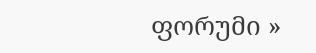ფორუმი »